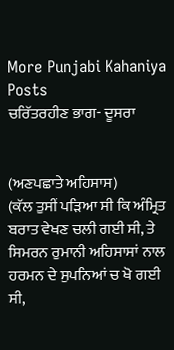More Punjabi Kahaniya  Posts
ਚਰਿੱਤਰਹੀਣ ਭਾਗ- ਦੂਸਰਾ


(ਅਣਪਛਾਤੇ ਅਹਿਸਾਸ)
(ਕੱਲ ਤੁਸੀਂ ਪੜਿਆ ਸੀ ਕਿ ਅੰਮ੍ਰਿਤ ਬਰਾਤ ਵੇਖਣ ਚਲੀ ਗਈ ਸੀ, ਤੇ ਸਿਮਰਨ ਰੁਮਾਨੀ ਅਹਿਸਾਸਾਂ ਨਾਲ ਹਰਮਨ ਦੇ ਸੁਪਨਿਆਂ ਚ ਖੋ ਗਈ ਸੀ,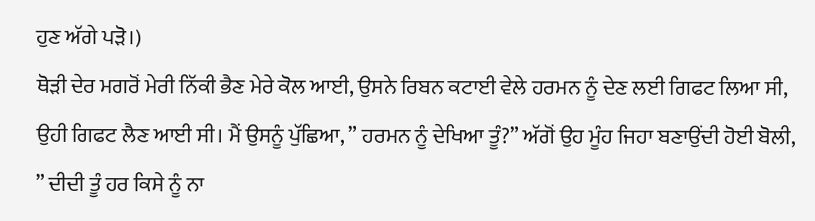ਹੁਣ ਅੱਗੇ ਪੜੋ।)
ਥੋੜੀ ਦੇਰ ਮਗਰੋਂ ਮੇਰੀ ਨਿੱਕੀ ਭੈਣ ਮੇਰੇ ਕੋਲ ਆਈ, ਉਸਨੇ ਰਿਬਨ ਕਟਾਈ ਵੇਲੇ ਹਰਮਨ ਨੂੰ ਦੇਣ ਲਈ ਗਿਫਟ ਲਿਆ ਸੀ, ਉਹੀ ਗਿਫਟ ਲੈਣ ਆਈ ਸੀ। ਮੈਂ ਉਸਨੂੰ ਪੁੱਛਿਆ, ” ਹਰਮਨ ਨੂੰ ਦੇਖਿਆ ਤੂੰ?” ਅੱਗੋਂ ਉਹ ਮੂੰਹ ਜਿਹਾ ਬਣਾਉਂਦੀ ਹੋਈ ਬੋਲੀ, ” ਦੀਦੀ ਤੂੰ ਹਰ ਕਿਸੇ ਨੂੰ ਨਾ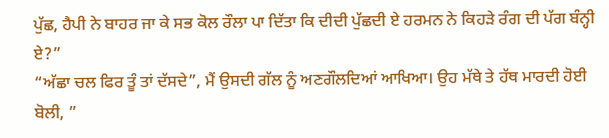ਪੁੱਛ, ਹੈਪੀ ਨੇ ਬਾਹਰ ਜਾ ਕੇ ਸਭ ਕੋਲ ਰੌਲਾ ਪਾ ਦਿੱਤਾ ਕਿ ਦੀਦੀ ਪੁੱਛਦੀ ਏ ਹਰਮਨ ਨੇ ਕਿਹੜੇ ਰੰਗ ਦੀ ਪੱਗ ਬੰਨ੍ਹੀ ਏ?”
“ਅੱਛਾ ਚਲ ਫਿਰ ਤੂੰ ਤਾਂ ਦੱਸਦੇ”, ਮੈਂ ਉਸਦੀ ਗੱਲ ਨੂੰ ਅਣਗੌਲਦਿਆਂ ਆਖਿਆ। ਉਹ ਮੱਥੇ ਤੇ ਹੱਥ ਮਾਰਦੀ ਹੋਈ ਬੋਲੀ, ”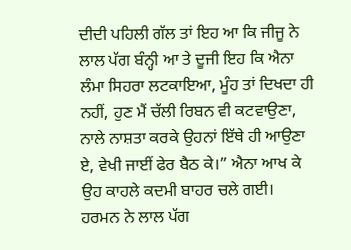ਦੀਦੀ ਪਹਿਲੀ ਗੱਲ ਤਾਂ ਇਹ ਆ ਕਿ ਜੀਜੂ ਨੇ ਲਾਲ ਪੱਗ ਬੰਨ੍ਹੀ ਆ ਤੇ ਦੂਜੀ ਇਹ ਕਿ ਐਨਾ ਲੰਮਾ ਸਿਹਰਾ ਲਟਕਾਇਆ, ਮੂੰਹ ਤਾਂ ਦਿਖਦਾ ਹੀ ਨਹੀਂ, ਹੁਣ ਮੈਂ ਚੱਲੀ ਰਿਬਨ ਵੀ ਕਟਵਾਉਣਾ, ਨਾਲੇ ਨਾਸ਼ਤਾ ਕਰਕੇ ਉਹਨਾਂ ਇੱਥੇ ਹੀ ਆਉਣਾ ਏ, ਵੇਖੀ ਜਾਈਂ ਫੇਰ ਬੈਠ ਕੇ।” ਐਨਾ ਆਖ ਕੇ ਉਹ ਕਾਹਲੇ ਕਦਮੀ ਬਾਹਰ ਚਲੇ ਗਈ।
ਹਰਮਨ ਨੇ ਲਾਲ ਪੱਗ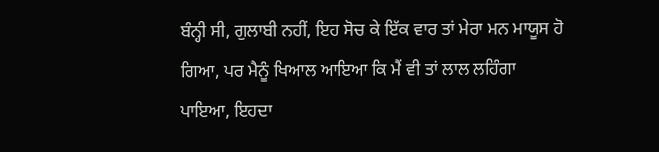ਬੰਨ੍ਹੀ ਸੀ, ਗੁਲਾਬੀ ਨਹੀਂ, ਇਹ ਸੋਚ ਕੇ ਇੱਕ ਵਾਰ ਤਾਂ ਮੇਰਾ ਮਨ ਮਾਯੂਸ ਹੋ ਗਿਆ, ਪਰ ਮੈਨੂੰ ਖਿਆਲ ਆਇਆ ਕਿ ਮੈਂ ਵੀ ਤਾਂ ਲਾਲ ਲਹਿੰਗਾ ਪਾਇਆ, ਇਹਦਾ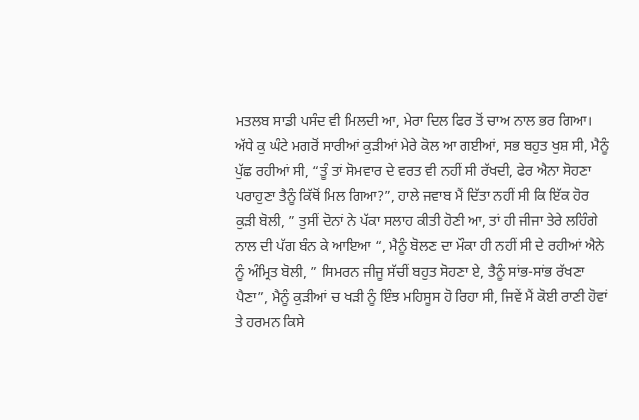ਮਤਲਬ ਸਾਡੀ ਪਸੰਦ ਵੀ ਮਿਲਦੀ ਆ, ਮੇਰਾ ਦਿਲ ਫਿਰ ਤੋਂ ਚਾਅ ਨਾਲ ਭਰ ਗਿਆ। ਅੱਧੇ ਕੁ ਘੰਟੇ ਮਗਰੋਂ ਸਾਰੀਆਂ ਕੁੜੀਆਂ ਮੇਰੇ ਕੋਲ ਆ ਗਈਆਂ, ਸਭ ਬਹੁਤ ਖੁਸ਼ ਸੀ, ਮੈਨੂੰ ਪੁੱਛ ਰਹੀਆਂ ਸੀ, “ਤੂੰ ਤਾਂ ਸੋਮਵਾਰ ਦੇ ਵਰਤ ਵੀ ਨਹੀਂ ਸੀ ਰੱਖਦੀ, ਫੇਰ ਐਨਾ ਸੋਹਣਾ ਪਰਾਹੁਣਾ ਤੈਨੂੰ ਕਿੱਥੋਂ ਮਿਲ ਗਿਆ?”, ਹਾਲੇ ਜਵਾਬ ਮੈਂ ਦਿੱਤਾ ਨਹੀਂ ਸੀ ਕਿ ਇੱਕ ਹੋਰ ਕੁੜੀ ਬੋਲੀ, ” ਤੁਸੀਂ ਦੋਨਾਂ ਨੇ ਪੱਕਾ ਸਲਾਹ ਕੀਤੀ ਹੋਣੀ ਆ, ਤਾਂ ਹੀ ਜੀਜਾ ਤੇਰੇ ਲਹਿੰਗੇ ਨਾਲ ਦੀ ਪੱਗ ਬੰਨ ਕੇ ਆਇਆ “, ਮੈਨੂੰ ਬੋਲਣ ਦਾ ਮੌਕਾ ਹੀ ਨਹੀਂ ਸੀ ਦੇ ਰਹੀਆਂ ਐਨੇ ਨੂੰ ਅੰਮ੍ਰਿਤ ਬੋਲੀ, ” ਸਿਮਰਨ ਜੀਜੂ ਸੱਚੀਂ ਬਹੁਤ ਸੋਹਣਾ ਏ, ਤੈਨੂੰ ਸਾਂਭ-ਸਾਂਭ ਰੱਖਣਾ ਪੈਣਾ”, ਮੈਨੂੰ ਕੁੜੀਆਂ ਚ ਖੜੀ ਨੂੰ ਇੰਝ ਮਹਿਸੂਸ ਹੋ ਰਿਹਾ ਸੀ, ਜਿਵੇਂ ਮੈਂ ਕੋਈ ਰਾਣੀ ਹੋਵਾਂ ਤੇ ਹਰਮਨ ਕਿਸੇ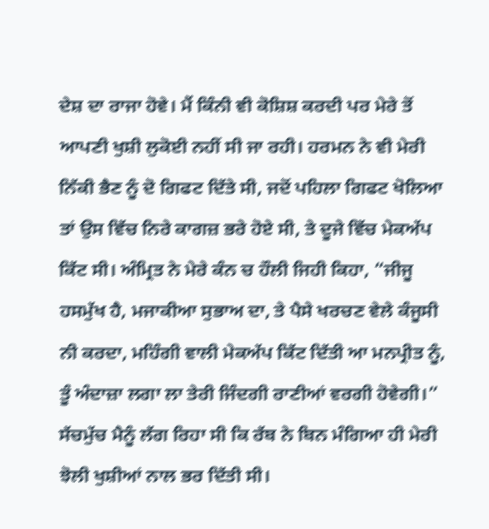ਦੇਸ਼ ਦਾ ਰਾਜਾ ਹੋਵੇ। ਮੈਂ ਕਿੰਨੀ ਵੀ ਕੋਸ਼ਿਸ਼ ਕਰਦੀ ਪਰ ਮੇਰੇ ਤੋਂ ਆਪਣੀ ਖੁਸ਼ੀ ਲੁਕੋਈ ਨਹੀਂ ਸੀ ਜਾ ਰਹੀ। ਹਰਮਨ ਨੇ ਵੀ ਮੇਰੀ ਨਿੱਕੀ ਭੈਣ ਨੂੰ ਦੋ ਗਿਫਟ ਦਿੱਤੇ ਸੀ, ਜਦੋਂ ਪਹਿਲਾ ਗਿਫਟ ਖੋਲਿਆ ਤਾਂ ਉਸ ਵਿੱਚ ਨਿਰੇ ਕਾਗਜ਼ ਭਰੇ ਹੋਏ ਸੀ, ਤੇ ਦੂਜੇ ਵਿੱਚ ਮੇਕਅੱਪ ਕਿੱਟ ਸੀ। ਅੰਮ੍ਰਿਤ ਨੇ ਮੇਰੇ ਕੰਨ ਚ ਹੌਲੀ ਜਿਹੀ ਕਿਹਾ, “ਜੀਜੂ ਹਸਮੁੱਖ ਹੈ, ਮਜਾਕੀਆ ਸੁਭਾਅ ਦਾ, ਤੇ ਪੈਸੇ ਖਰਚਣ ਵੇਲੇ ਕੰਜੂਸੀ ਨੀ ਕਰਦਾ, ਮਹਿੰਗੀ ਵਾਲੀ ਮੇਕਅੱਪ ਕਿੱਟ ਦਿੱਤੀ ਆ ਮਨਪ੍ਰੀਤ ਨੂੰ, ਤੂੰ ਅੰਦਾਜ਼ਾ ਲਗਾ ਲਾ ਤੇਰੀ ਜਿੰਦਗੀ ਰਾਣੀਆਂ ਵਰਗੀ ਹੋਵੇਗੀ।”
ਸੱਚਮੁੱਚ ਮੈਨੂੰ ਲੱਗ ਰਿਹਾ ਸੀ ਕਿ ਰੱਬ ਨੇ ਬਿਨ ਮੰਗਿਆ ਹੀ ਮੇਰੀ ਝੋਲੀ ਖੁਸ਼ੀਆਂ ਨਾਲ ਭਰ ਦਿੱਤੀ ਸੀ।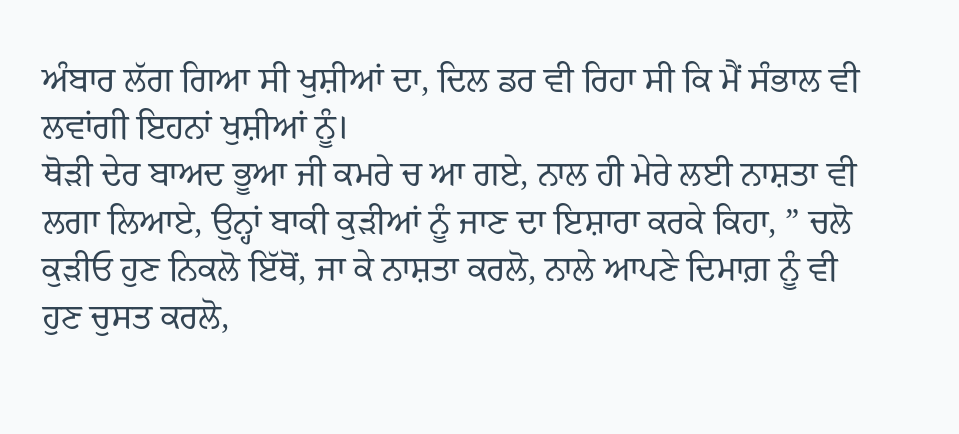ਅੰਬਾਰ ਲੱਗ ਗਿਆ ਸੀ ਖੁਸ਼ੀਆਂ ਦਾ, ਦਿਲ ਡਰ ਵੀ ਰਿਹਾ ਸੀ ਕਿ ਮੈਂ ਸੰਭਾਲ ਵੀ ਲਵਾਂਗੀ ਇਹਨਾਂ ਖੁਸ਼ੀਆਂ ਨੂੰ।
ਥੋੜੀ ਦੇਰ ਬਾਅਦ ਭੂਆ ਜੀ ਕਮਰੇ ਚ ਆ ਗਏ, ਨਾਲ ਹੀ ਮੇਰੇ ਲਈ ਨਾਸ਼ਤਾ ਵੀ ਲਗਾ ਲਿਆਏ, ਉਨ੍ਹਾਂ ਬਾਕੀ ਕੁੜੀਆਂ ਨੂੰ ਜਾਣ ਦਾ ਇਸ਼ਾਰਾ ਕਰਕੇ ਕਿਹਾ, ” ਚਲੋ ਕੁੜੀਓ ਹੁਣ ਨਿਕਲੋ ਇੱਥੋਂ, ਜਾ ਕੇ ਨਾਸ਼ਤਾ ਕਰਲੋ, ਨਾਲੇ ਆਪਣੇ ਦਿਮਾਗ਼ ਨੂੰ ਵੀ ਹੁਣ ਚੁਸਤ ਕਰਲੋ,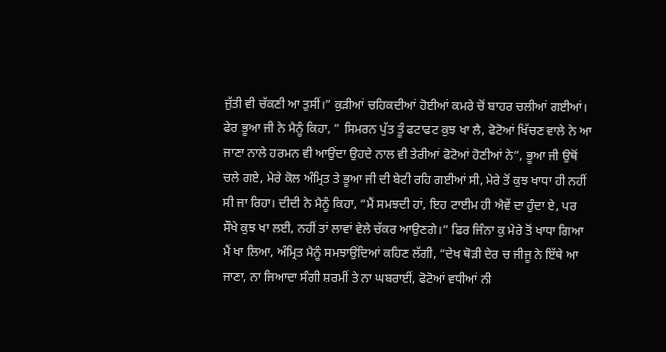ਜੁੱਤੀ ਵੀ ਚੱਕਣੀ ਆ ਤੁਸੀਂ।” ਕੁੜੀਆਂ ਚਹਿਕਦੀਆਂ ਹੋਈਆਂ ਕਮਰੇ ਚੋਂ ਬਾਹਰ ਚਲੀਆਂ ਗਈਆਂ। ਫੇਰ ਭੂਆ ਜੀ ਨੇ ਮੈਨੂੰ ਕਿਹਾ, ” ਸਿਮਰਨ ਪੁੱਤ ਤੂੰ ਫਟਾਫਟ ਕੁਝ ਖਾ ਲੈ, ਫੋਟੋਆਂ ਖਿੱਚਣ ਵਾਲੇ ਨੇ ਆ ਜਾਣਾ ਨਾਲੇ ਹਰਮਨ ਵੀ ਆਉਂਦਾ ਉਹਦੇ ਨਾਲ ਵੀ ਤੇਰੀਆਂ ਫੋਟੋਆਂ ਹੋਣੀਆਂ ਨੇ”, ਭੂਆ ਜੀ ਉਥੋਂ ਚਲੇ ਗਏ, ਮੇਰੇ ਕੋਲ ਅੰਮ੍ਰਿਤ ਤੇ ਭੂਆ ਜੀ ਦੀ ਬੇਟੀ ਰਹਿ ਗਈਆਂ ਸੀ, ਮੇਰੇ ਤੋਂ ਕੁਝ ਖਾਧਾ ਹੀ ਨਹੀਂ ਸੀ ਜਾ ਰਿਹਾ। ਦੀਦੀ ਨੇ ਮੈਨੂੰ ਕਿਹਾ, “ਮੈਂ ਸਮਝਦੀ ਹਾਂ, ਇਹ ਟਾਈਮ ਹੀ ਐਵੇਂ ਦਾ ਹੁੰਦਾ ਏ, ਪਰ ਸੌਖੇ ਕੁਝ ਖਾ ਲਈ, ਨਹੀਂ ਤਾਂ ਲਾਵਾਂ ਵੇਲੇ ਚੱਕਰ ਆਉਣਗੇ।” ਫਿਰ ਜਿੰਨਾ ਕੁ ਮੇਰੇ ਤੋਂ ਖਾਧਾ ਗਿਆ ਮੈਂ ਖਾ ਲਿਆ, ਅੰਮ੍ਰਿਤ ਮੈਨੂੰ ਸਮਝਾਉਂਦਿਆਂ ਕਹਿਣ ਲੱਗੀ, “ਦੇਖ ਥੋੜੀ ਦੇਰ ਚ ਜੀਜੂ ਨੇ ਇੱਥੇ ਆ ਜਾਣਾ, ਨਾ ਜਿਆਦਾ ਸੰਗੀ ਸ਼ਰਮੀਂ ਤੇ ਨਾ ਘਬਰਾਈਂ, ਫੋਟੋਆਂ ਵਧੀਆਂ ਨੀ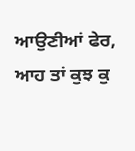ਆਉਣੀਆਂ ਫੇਰ, ਆਹ ਤਾਂ ਕੁਝ ਕੁ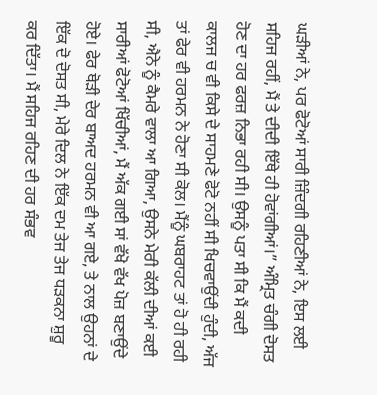ਘੜੀਆਂ ਨੇ, ਪਰ ਫੋਟੋਆਂ ਸਾਰੀ ਜ਼ਿੰਦਗੀ ਰਹਿਣੀਆਂ ਨੇ, ਇਸ ਲਈ ਸਹਿਜ ਰਹੀਂ, ਮੈਂ ਤੇ ਦੀਦੀ ਇੱਥੇ ਹੀ ਹੋਵਾਂਗੀਆਂ।” ਅੰਮ੍ਰਿਤ ਚੰਗੀ ਦੋਸਤ ਹੋਣ ਦਾ ਹਰ ਫਰਜ਼ ਨਿਭਾ ਰਹੀ ਸੀ। ਉਸਨੂੰ ਪਤਾ ਸੀ ਕਿ ਮੈਂ ਕਦੀ ਕਾਲਜ ਚ ਵੀ ਕਿਸੇ ਦੇ ਸਾਹਮਣੇ ਫੋਟੋ ਨਹੀਂ ਸੀ ਖਿਚਵਾਉਂਦੀ ਹੁੰਦੀ, ਅੱਜ ਤਾਂ ਫੇਰ ਵੀ ਹਰਮਨ ਨੇ ਹੋਣਾ ਸੀ ਕੋਲ। ਮੈਂਨੂੰ ਘਬਰਾਹਟ ਤਾਂ ਹੋ ਹੀ ਰਹੀ ਸੀ, ਐਨੇ ਨੂੰ ਕੈਮਰੇ ਵਾਲਾ ਆ ਗਿਆ, ਉਸਨੇ ਮੇਰੀ ਕੱਲੀ ਦੀਆਂ ਕਈ ਸਾਰੀਆਂ ਫੋਟੋਆਂ ਖਿੱਚੀਆਂ, ਮੈਂ ਅੱਕ ਗਈ ਸਾਂ ਵੱਖੋ ਵੱਖ ਪੋਜ਼ ਬਣਾਉਂਦੇ ਹੋਏ। ਫੇਰ ਥੋੜੀ ਦੇਰ ਬਾਅਦ ਹਰਮਨ ਵੀ ਆ ਗਏ, ਤੇ ਨਾਲ ਉਹਨਾਂ ਦੇ ਇੱਕ ਦੋ ਦੋਸਤ ਸੀ, ਮੇਰੇ ਦਿਲ ਨੇ ਇੱਕ ਦਮ ਤੇਜ ਤੇਜ ਧੜਕਨਾ ਸ਼ੁਰੂ ਕਰ ਦਿੱਤਾ। ਮੈਂ ਸਹਿਜ ਰਹਿਣ ਦੀ ਹਰ ਸੰਭਵ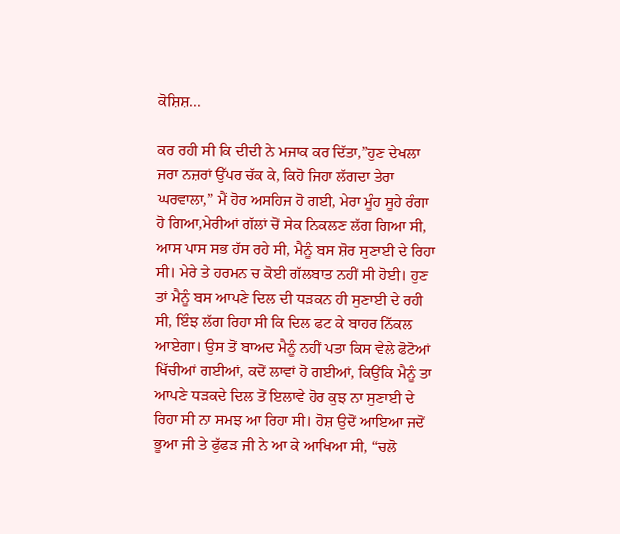ਕੋਸ਼ਿਸ਼...

ਕਰ ਰਹੀ ਸੀ ਕਿ ਦੀਦੀ ਨੇ ਮਜਾਕ ਕਰ ਦਿੱਤਾ,”ਹੁਣ ਦੇਖਲਾ ਜਰਾ ਨਜ਼ਰਾਂ ਉੱਪਰ ਚੱਕ ਕੇ, ਕਿਹੋ ਜਿਹਾ ਲੱਗਦਾ ਤੇਰਾ ਘਰਵਾਲਾ,” ਮੈਂ ਹੋਰ ਅਸਹਿਜ ਹੋ ਗਈ, ਮੇਰਾ ਮੂੰਹ ਸੂਹੇ ਰੰਗਾ ਹੋ ਗਿਆ,ਮੇਰੀਆਂ ਗੱਲਾਂ ਚੋਂ ਸੇਕ ਨਿਕਲਣ ਲੱਗ ਗਿਆ ਸੀ, ਆਸ ਪਾਸ ਸਭ ਹੱਸ ਰਹੇ ਸੀ, ਮੈਨੂੰ ਬਸ ਸ਼ੋਰ ਸੁਣਾਈ ਦੇ ਰਿਹਾ ਸੀ। ਮੇਰੇ ਤੇ ਹਰਮਨ ਚ ਕੋਈ ਗੱਲਬਾਤ ਨਹੀਂ ਸੀ ਹੋਈ। ਹੁਣ ਤਾਂ ਮੈਨੂੰ ਬਸ ਆਪਣੇ ਦਿਲ ਦੀ ਧੜਕਨ ਹੀ ਸੁਣਾਈ ਦੇ ਰਹੀ ਸੀ, ਇੰਝ ਲੱਗ ਰਿਹਾ ਸੀ ਕਿ ਦਿਲ ਫਟ ਕੇ ਬਾਹਰ ਨਿੱਕਲ ਆਏਗਾ। ਉਸ ਤੋਂ ਬਾਅਦ ਮੈਨੂੰ ਨਹੀਂ ਪਤਾ ਕਿਸ ਵੇਲੇ ਫੋਟੋਆਂ ਖਿੱਚੀਆਂ ਗਈਆਂ, ਕਦੋਂ ਲਾਵਾਂ ਹੋ ਗਈਆਂ, ਕਿਉਂਕਿ ਮੈਨੂੰ ਤਾ ਆਪਣੇ ਧੜਕਦੇ ਦਿਲ ਤੋਂ ਇਲਾਵੇ ਹੋਰ ਕੁਝ ਨਾ ਸੁਣਾਈ ਦੇ ਰਿਹਾ ਸੀ ਨਾ ਸਮਝ ਆ ਰਿਹਾ ਸੀ। ਹੋਸ਼ ਉਦੋਂ ਆਇਆ ਜਦੋਂ ਭੂਆ ਜੀ ਤੇ ਫੁੱਫੜ ਜੀ ਨੇ ਆ ਕੇ ਆਖਿਆ ਸੀ, “ਚਲੋ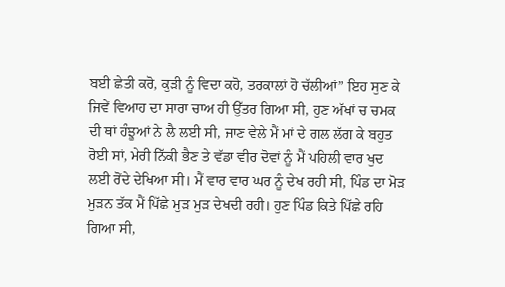ਬਈ ਛੇਤੀ ਕਰੋ, ਕੁੜੀ ਨੂੰ ਵਿਦਾ ਕਹੋ, ਤਰਕਾਲਾਂ ਹੋ ਚੱਲੀਆਂ” ਇਹ ਸੁਣ ਕੇ ਜਿਵੇਂ ਵਿਆਹ ਦਾ ਸਾਰਾ ਚਾਅ ਹੀ ਉੱਤਰ ਗਿਆ ਸੀ, ਹੁਣ ਅੱਖਾਂ ਚ ਚਮਕ ਦੀ ਥਾਂ ਹੰਝੂਆਂ ਨੇ ਲੈ ਲਈ ਸੀ, ਜਾਣ ਵੇਲੇ ਮੈਂ ਮਾਂ ਦੇ ਗਲ ਲੱਗ ਕੇ ਬਹੁਤ ਰੋਈ ਸਾਂ, ਮੇਰੀ ਨਿੱਕੀ ਭੈਣ ਤੇ ਵੱਡਾ ਵੀਰ ਦੋਵਾਂ ਨੂੰ ਮੈਂ ਪਹਿਲੀ ਵਾਰ ਖੁਦ ਲਈ ਰੋਂਦੇ ਦੇਖਿਆ ਸੀ। ਮੈਂ ਵਾਰ ਵਾਰ ਘਰ ਨੂੰ ਦੇਖ ਰਹੀ ਸੀ, ਪਿੰਡ ਦਾ ਮੋੜ ਮੁੜਨ ਤੱਕ ਮੈਂ ਪਿੱਛੇ ਮੁੜ ਮੁੜ ਦੇਖਦੀ ਰਹੀ। ਹੁਣ ਪਿੰਡ ਕਿਤੇ ਪਿੱਛੇ ਰਹਿ ਗਿਆ ਸੀ,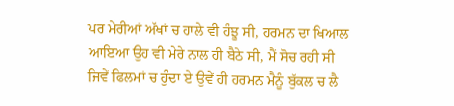ਪਰ ਮੇਰੀਆਂ ਅੱਖਾਂ ਚ ਹਾਲੇ ਵੀ ਹੰਝੂ ਸੀ, ਹਰਮਨ ਦਾ ਖਿਆਲ ਆਇਆ ਉਹ ਵੀ ਮੇਰੇ ਨਾਲ ਹੀ ਬੈਠੇ ਸੀ, ਮੈਂ ਸੋਚ ਰਹੀ ਸੀ ਜਿਵੇਂ ਫਿਲਮਾਂ ਚ ਹੁੰਦਾ ਏ ਉਵੇਂ ਹੀ ਹਰਮਨ ਮੈਨੂੰ ਬੁੱਕਲ ਚ ਲੈ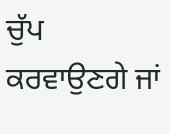ਚੁੱਪ ਕਰਵਾਉਣਗੇ ਜਾਂ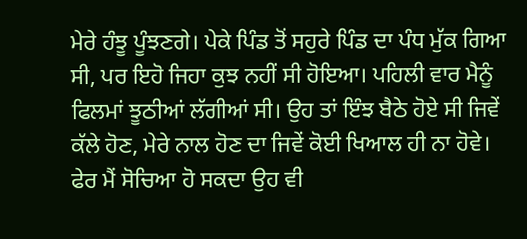ਮੇਰੇ ਹੰਝੂ ਪੂੰਝਣਗੇ। ਪੇਕੇ ਪਿੰਡ ਤੋਂ ਸਹੁਰੇ ਪਿੰਡ ਦਾ ਪੰਧ ਮੁੱਕ ਗਿਆ ਸੀ, ਪਰ ਇਹੋ ਜਿਹਾ ਕੁਝ ਨਹੀਂ ਸੀ ਹੋਇਆ। ਪਹਿਲੀ ਵਾਰ ਮੈਨੂੰ ਫਿਲਮਾਂ ਝੂਠੀਆਂ ਲੱਗੀਆਂ ਸੀ। ਉਹ ਤਾਂ ਇੰਝ ਬੈਠੇ ਹੋਏ ਸੀ ਜਿਵੇਂ ਕੱਲੇ ਹੋਣ, ਮੇਰੇ ਨਾਲ ਹੋਣ ਦਾ ਜਿਵੇਂ ਕੋਈ ਖਿਆਲ ਹੀ ਨਾ ਹੋਵੇ। ਫੇਰ ਮੈਂ ਸੋਚਿਆ ਹੋ ਸਕਦਾ ਉਹ ਵੀ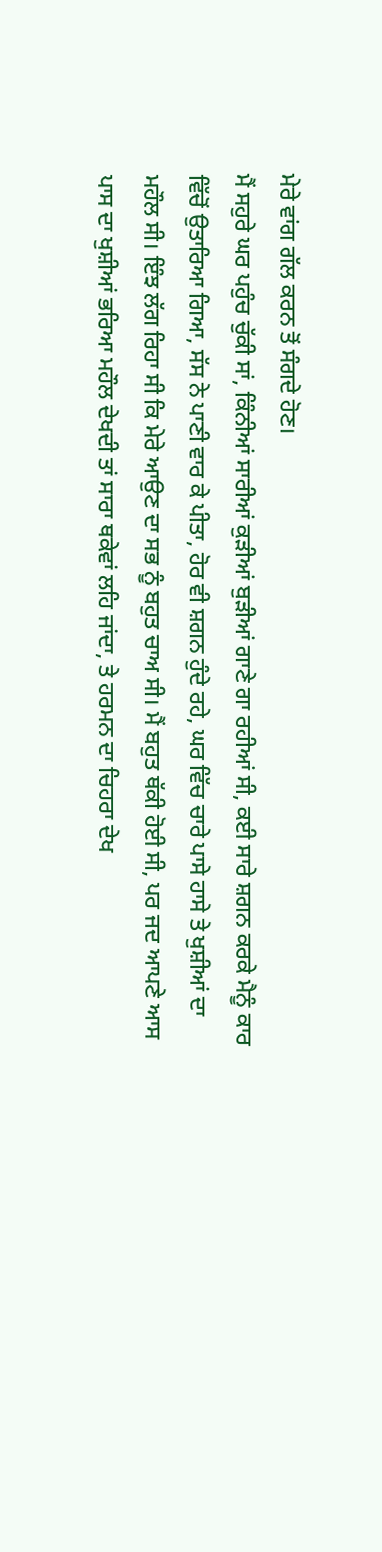ਮੇਰੇ ਵਾਂਗ ਗੱਲ ਕਰਨ ਤੋਂ ਸੰਗਦੇ ਹੋਣ।
ਮੈਂ ਸਹੁਰੇ ਘਰ ਪਹੁੰਚ ਚੁੱਕੀ ਸਾਂ, ਕਿੰਨੀਆਂ ਸਾਰੀਆਂ ਕੁੜੀਆਂ ਬੁੜੀਆਂ ਗਾਣੇ ਗਾ ਰਹੀਆਂ ਸੀ, ਕਈ ਸਾਰੇ ਸ਼ਗਨ ਕਰਕੇ ਮੈਨੂੰ ਕਾਰ ਵਿੱਚੋਂ ਉਤਾਰਿਆ ਗਿਆ, ਸੱਸ ਨੇ ਪਾਣੀ ਵਾਰ ਕੇ ਪੀਤਾ, ਹੋਰ ਵੀ ਸ਼ਗਨ ਹੁੰਦੇ ਰਹੇ, ਘਰ ਵਿੱਚ ਚਾਰੇ ਪਾਸੇ ਹਾਸੇ ਤੇ ਖੁਸ਼ੀਆਂ ਦਾ ਮਹੌਲ ਸੀ। ਇੰਝ ਲੱਗ ਰਿਹਾ ਸੀ ਕਿ ਮੇਰੇ ਆਉਣ ਦਾ ਸਭ ਨੂੰ ਬਹੁਤ ਚਾਅ ਸੀ। ਮੈਂ ਬਹੁਤ ਥੱਕੀ ਹੋਈ ਸੀ, ਪਰ ਜਦ ਆਪਣੇ ਆਸ ਪਾਸ ਦਾ ਖੁਸ਼ੀਆਂ ਭਰਿਆ ਮਹੌਲ ਦੇਖਦੀ ਤਾਂ ਸਾਰਾ ਥਕੇਵਾਂ ਲਹਿ ਜਾਂਦਾ, ਤੇ ਹਰਮਨ ਦਾ ਚਿਹਰਾ ਦੇਖ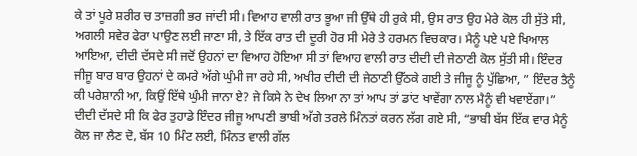ਕੇ ਤਾਂ ਪੂਰੇ ਸ਼ਰੀਰ ਚ ਤਾਜ਼ਗੀ ਭਰ ਜਾਂਦੀ ਸੀ। ਵਿਆਹ ਵਾਲੀ ਰਾਤ ਭੂਆ ਜੀ ਉੱਥੇ ਹੀ ਰੁਕੇ ਸੀ, ਉਸ ਰਾਤ ਉਹ ਮੇਰੇ ਕੋਲ ਹੀ ਸੁੱਤੇ ਸੀ, ਅਗਲੀ ਸਵੇਰ ਫੇਰਾ ਪਾਉਣ ਲਈ ਜਾਣਾ ਸੀ, ਤੇ ਇੱਕ ਰਾਤ ਦੀ ਦੂਰੀ ਹੋਰ ਸੀ ਮੇਰੇ ਤੇ ਹਰਮਨ ਵਿਚਕਾਰ। ਮੈਨੂੰ ਪਏ ਪਏ ਖਿਆਲ ਆਇਆ, ਦੀਦੀ ਦੱਸਦੇ ਸੀ ਜਦੋਂ ਉਹਨਾਂ ਦਾ ਵਿਆਹ ਹੋਇਆ ਸੀ ਤਾਂ ਵਿਆਹ ਵਾਲੀ ਰਾਤ ਦੀਦੀ ਦੀ ਜੇਠਾਣੀ ਕੋਲ ਸੁੱਤੀ ਸੀ। ਇੰਦਰ ਜੀਜੂ ਬਾਰ ਬਾਰ ਉਹਨਾਂ ਦੇ ਕਮਰੇ ਅੱਗੇ ਘੁੰਮੀ ਜਾ ਰਹੇ ਸੀ, ਅਖੀਰ ਦੀਦੀ ਦੀ ਜੇਠਾਣੀ ਉੱਠਕੇ ਗਈ ਤੇ ਜੀਜੂ ਨੂੰ ਪੁੱਛਿਆ, ” ਇੰਦਰ ਤੈਨੂੰ ਕੀ ਪਰੇਸ਼ਾਨੀ ਆ, ਕਿਉਂ ਇੱਥੇ ਘੁੰਮੀ ਜਾਨਾ ਏ? ਜੇ ਕਿਸੇ ਨੇ ਦੇਖ ਲਿਆ ਨਾ ਤਾਂ ਆਪ ਤਾਂ ਡਾਂਟ ਖਾਵੇਂਗਾ ਨਾਲ ਮੈਨੂੰ ਵੀ ਖਵਾਏਂਗਾ।” ਦੀਦੀ ਦੱਸਦੇ ਸੀ ਕਿ ਫੇਰ ਤੁਹਾਡੇ ਇੰਦਰ ਜੀਜੂ ਆਪਣੀ ਭਾਬੀ ਅੱਗੇ ਤਰਲੇ ਮਿੰਨਤਾਂ ਕਰਨ ਲੱਗ ਗਏ ਸੀ, “ਭਾਬੀ ਬੱਸ ਇੱਕ ਵਾਰ ਮੈਨੂੰ ਕੋਲ ਜਾ ਲੈਣ ਦੋ, ਬੱਸ 10 ਮਿੰਟ ਲਈ, ਮਿੰਨਤ ਵਾਲੀ ਗੱਲ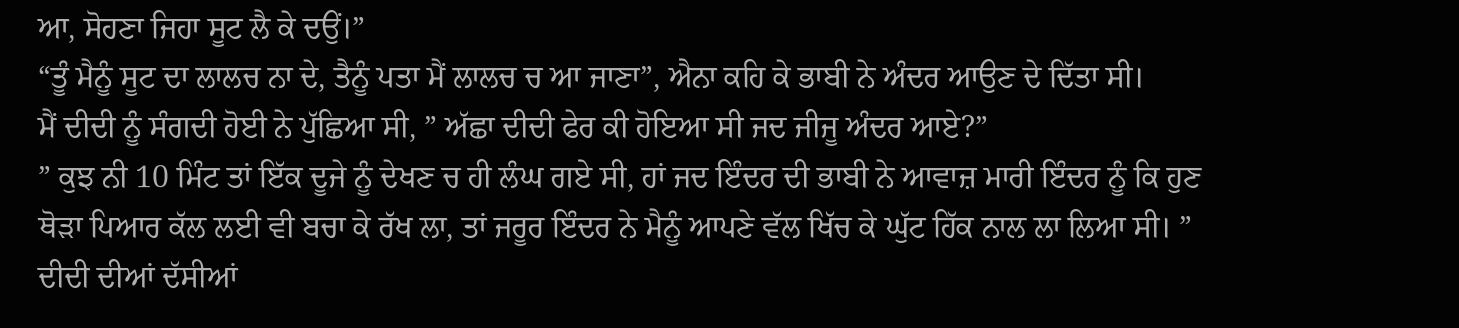ਆ, ਸੋਹਣਾ ਜਿਹਾ ਸੂਟ ਲੈ ਕੇ ਦਉਂ।”
“ਤੂੰ ਮੈਨੂੰ ਸੂਟ ਦਾ ਲਾਲਚ ਨਾ ਦੇ, ਤੈਨੂੰ ਪਤਾ ਮੈਂ ਲਾਲਚ ਚ ਆ ਜਾਣਾ”, ਐਨਾ ਕਹਿ ਕੇ ਭਾਬੀ ਨੇ ਅੰਦਰ ਆਉਣ ਦੇ ਦਿੱਤਾ ਸੀ।
ਮੈਂ ਦੀਦੀ ਨੂੰ ਸੰਗਦੀ ਹੋਈ ਨੇ ਪੁੱਛਿਆ ਸੀ, ” ਅੱਛਾ ਦੀਦੀ ਫੇਰ ਕੀ ਹੋਇਆ ਸੀ ਜਦ ਜੀਜੂ ਅੰਦਰ ਆਏ?”
” ਕੁਝ ਨੀ 10 ਮਿੰਟ ਤਾਂ ਇੱਕ ਦੂਜੇ ਨੂੰ ਦੇਖਣ ਚ ਹੀ ਲੰਘ ਗਏ ਸੀ, ਹਾਂ ਜਦ ਇੰਦਰ ਦੀ ਭਾਬੀ ਨੇ ਆਵਾਜ਼ ਮਾਰੀ ਇੰਦਰ ਨੂੰ ਕਿ ਹੁਣ ਥੋੜਾ ਪਿਆਰ ਕੱਲ ਲਈ ਵੀ ਬਚਾ ਕੇ ਰੱਖ ਲਾ, ਤਾਂ ਜਰੂਰ ਇੰਦਰ ਨੇ ਮੈਨੂੰ ਆਪਣੇ ਵੱਲ ਖਿੱਚ ਕੇ ਘੁੱਟ ਹਿੱਕ ਨਾਲ ਲਾ ਲਿਆ ਸੀ। ”
ਦੀਦੀ ਦੀਆਂ ਦੱਸੀਆਂ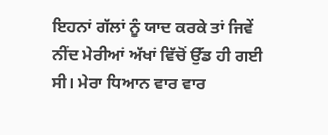ਇਹਨਾਂ ਗੱਲਾਂ ਨੂੰ ਯਾਦ ਕਰਕੇ ਤਾਂ ਜਿਵੇਂ ਨੀਂਦ ਮੇਰੀਆਂ ਅੱਖਾਂ ਵਿੱਚੋਂ ਉੱਡ ਹੀ ਗਈ ਸੀ। ਮੇਰਾ ਧਿਆਨ ਵਾਰ ਵਾਰ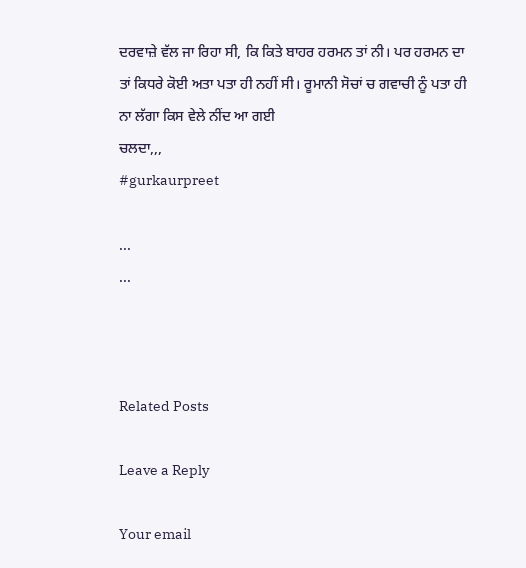ਦਰਵਾਜ਼ੇ ਵੱਲ ਜਾ ਰਿਹਾ ਸੀ, ਕਿ ਕਿਤੇ ਬਾਹਰ ਹਰਮਨ ਤਾਂ ਨੀ। ਪਰ ਹਰਮਨ ਦਾ ਤਾਂ ਕਿਧਰੇ ਕੋਈ ਅਤਾ ਪਤਾ ਹੀ ਨਹੀਂ ਸੀ। ਰੂਮਾਨੀ ਸੋਚਾਂ ਚ ਗਵਾਚੀ ਨੂੰ ਪਤਾ ਹੀ ਨਾ ਲੱਗਾ ਕਿਸ ਵੇਲੇ ਨੀਂਦ ਆ ਗਈ
ਚਲਦਾ,,,
#gurkaurpreet

...
...



Related Posts

Leave a Reply

Your email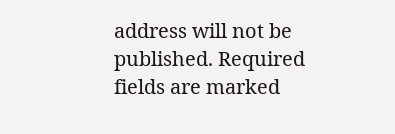address will not be published. Required fields are marked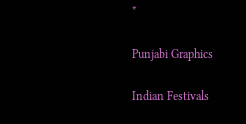*

Punjabi Graphics

Indian Festivals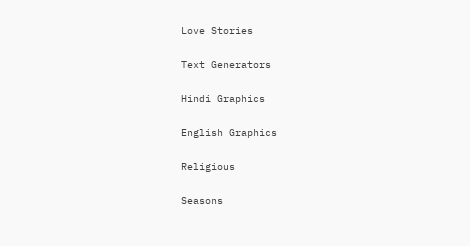Love Stories

Text Generators

Hindi Graphics

English Graphics

Religious

Seasons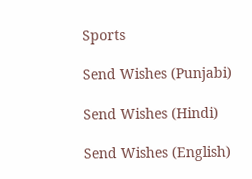Sports

Send Wishes (Punjabi)

Send Wishes (Hindi)

Send Wishes (English)